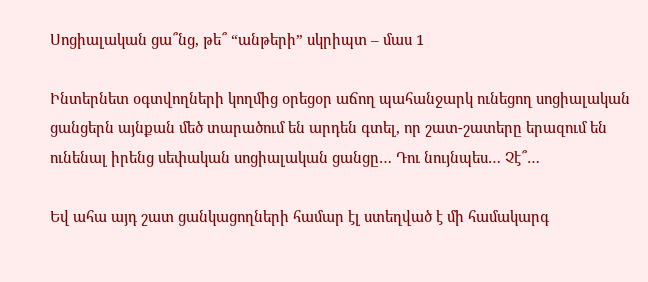Սոցիալական ցա՞նց, թե՞ “անթերի” սկրիպտ – մաս 1

Ինտերնետ օգտվողների կողմից օրեցօր աճող պահանջարկ ունեցող սոցիալական ցանցերն այնքան մեծ տարածում են արդեն գտել, որ շատ-շատերը երազում են ունենալ իրենց սեփական սոցիալական ցանցը… Դու նույնպես… Չէ՞…

Եվ ահա այդ շատ ցանկացողների համար էլ ստեղված է մի համակարգ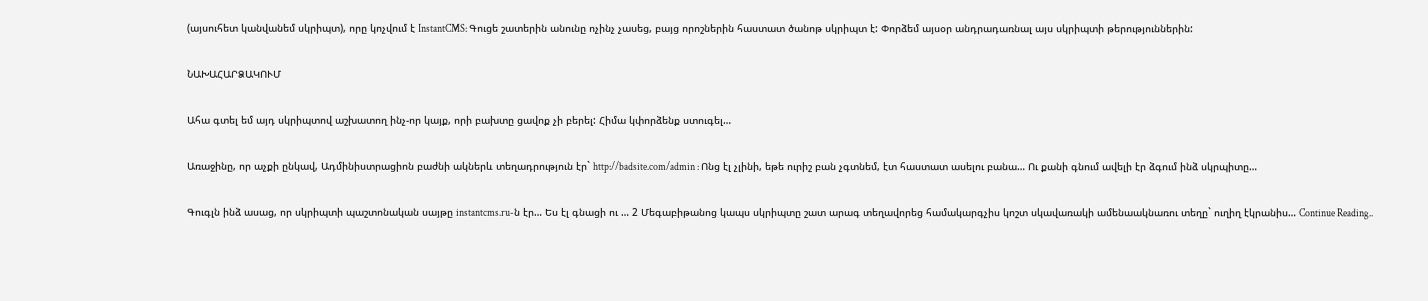(այսուհետ կանվանեմ սկրիպտ), որը կոչվում է InstantCMS: Գուցե շատերին անունը ոչինչ չասեց, բայց որոշներին հաստատ ծանոթ սկրիպտ է: Փորձեմ այսօր անդրադառնալ այս սկրիպտի թերություններին:

ՆԱԽԱՀԱՐՁԱԿՈՒՄ

Ահա գտել եմ այդ սկրիպտով աշխատող ինչ-որ կայք, որի բախտը ցավոք չի բերել: Հիմա կփորձենք ստուգել…

Առաջինը, որ աչքի ընկավ, Ադմինիստրացիոն բաժնի ակներև տեղադրություն էր` http://badsite.com/admin : Ոնց էլ չլինի, եթե ուրիշ բան չգտնեմ, էտ հաստատ ասելու բանա… Ու քանի գնում ավելի էր ձգում ինձ սկրպիտը…

Գուգլն ինձ ասաց, որ սկրիպտի պաշտոնական սայթը instantcms.ru-ն էր… Ես էլ գնացի ու … 2 Մեգաբիթանոց կապս սկրիպտը շատ արագ տեղավորեց համակարգչիս կոշտ սկավառակի ամենաակնառու տեղը` ուղիղ էկրանիս… Continue Reading..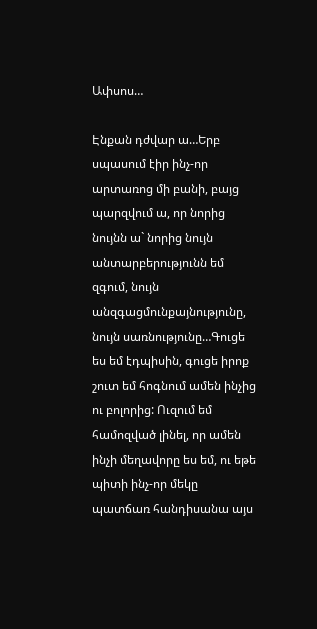Ափսոս…

Էնքան դժվար ա…Երբ սպասում էիր ինչ-որ արտառոց մի բանի, բայց պարզվում ա, որ նորից նույնն ա` նորից նույն անտարբերությունն եմ զգում, նույն անզգացմունքայնությունը, նույն սառնությունը…Գուցե ես եմ էդպիսին, գուցե իրոք շուտ եմ հոգնում ամեն ինչից ու բոլորից: Ուզում եմ համոզված լինել, որ ամեն ինչի մեղավորը ես եմ, ու եթե պիտի ինչ-որ մեկը պատճառ հանդիսանա այս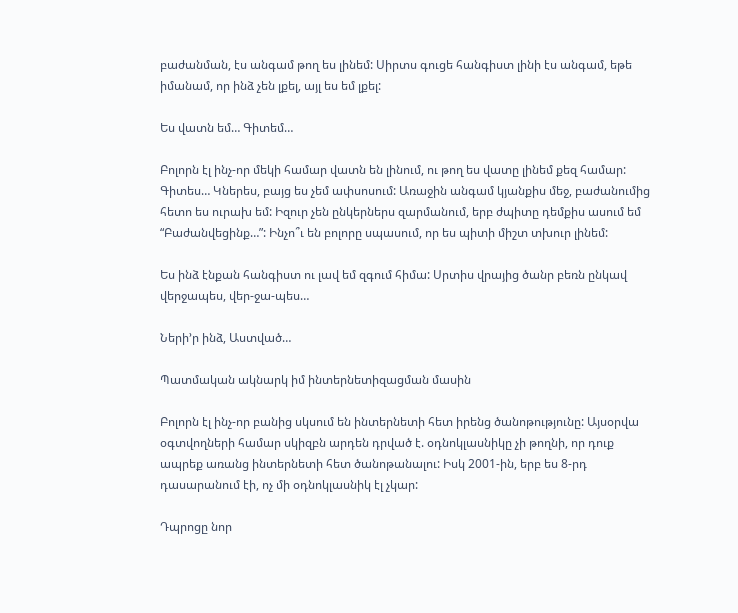բաժանման, էս անգամ թող ես լինեմ: Սիրտս գուցե հանգիստ լինի էս անգամ, եթե իմանամ, որ ինձ չեն լքել, այլ ես եմ լքել:

Ես վատն եմ… Գիտեմ…

Բոլորն էլ ինչ-որ մեկի համար վատն են լինում, ու թող ես վատը լինեմ քեզ համար: Գիտես… Կներես, բայց ես չեմ ափսոսում: Առաջին անգամ կյանքիս մեջ, բաժանումից հետո ես ուրախ եմ: Իզուր չեն ընկերներս զարմանում, երբ ժպիտը դեմքիս ասում եմ “Բաժանվեցինք…”: Ինչո՞ւ են բոլորը սպասում, որ ես պիտի միշտ տխուր լինեմ:

Ես ինձ էնքան հանգիստ ու լավ եմ զգում հիմա: Սրտիս վրայից ծանր բեռն ընկավ վերջապես, վեր-ջա-պես…

Ների’ր ինձ, Աստված…

Պատմական ակնարկ իմ ինտերնետիզացման մասին

Բոլորն էլ ինչ-որ բանից սկսում են ինտերնետի հետ իրենց ծանոթությունը: Այսօրվա օգտվողների համար սկիզբն արդեն դրված է. օդնոկլասնիկը չի թողնի, որ դուք ապրեք առանց ինտերնետի հետ ծանոթանալու: Իսկ 2001-ին, երբ ես 8-րդ դասարանում էի, ոչ մի օդնոկլասնիկ էլ չկար:

Դպրոցը նոր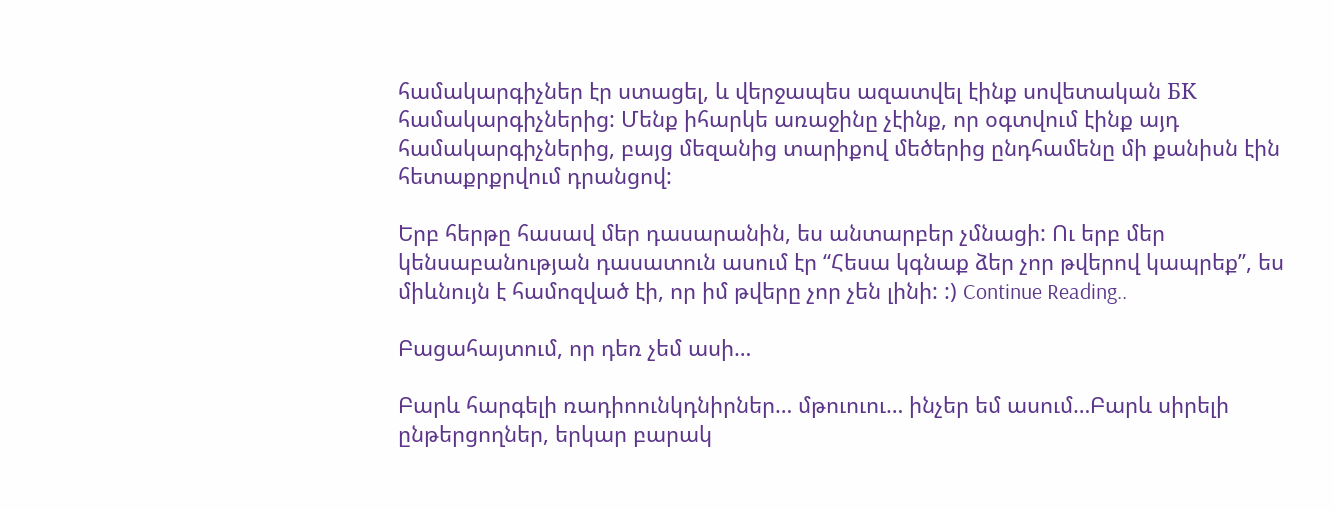համակարգիչներ էր ստացել, և վերջապես ազատվել էինք սովետական БК համակարգիչներից: Մենք իհարկե առաջինը չէինք, որ օգտվում էինք այդ համակարգիչներից, բայց մեզանից տարիքով մեծերից ընդհամենը մի քանիսն էին հետաքրքրվում դրանցով:

Երբ հերթը հասավ մեր դասարանին, ես անտարբեր չմնացի: Ու երբ մեր կենսաբանության դասատուն ասում էր “Հեսա կգնաք ձեր չոր թվերով կապրեք”, ես միևնույն է համոզված էի, որ իմ թվերը չոր չեն լինի: :) Continue Reading..

Բացահայտում, որ դեռ չեմ ասի…

Բարև հարգելի ռադիոունկդնիրներ… մթուուու… ինչեր եմ ասում…Բարև սիրելի ընթերցողներ, երկար բարակ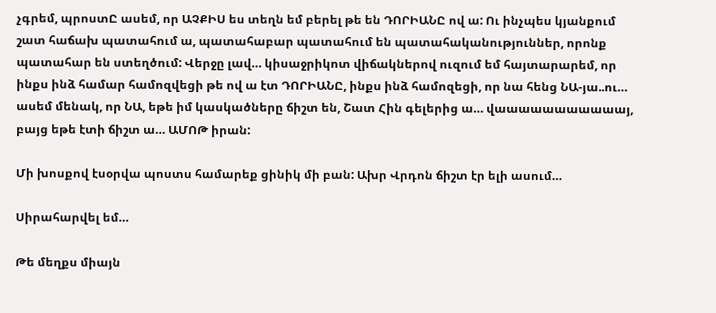չգրեմ, պրոստԸ ասեմ, որ ԱՉՔԻՍ ես տեղն եմ բերել թե են ԴՈՐԻԱՆԸ ով ա: Ու ինչպես կյանքում շատ հաճախ պատահում ա, պատահաբար պատահում են պատահականություններ, որոնք պատահար են ստեղծում: Վերջը լավ… կիսաջրիկոտ վիճակներով ուզում եմ հայտարարեմ, որ ինքս ինձ համար համոզվեցի թե ով ա էտ ԴՈՐԻԱՆԸ, ինքս ինձ համոզեցի, որ նա հենց ՆԱ-յա..ու… ասեմ մենակ, որ ՆԱ, եթե իմ կասկածները ճիշտ են, Շատ Հին գելերից ա… վաաաաաաաաաաայ, բայց եթե էտի ճիշտ ա… ԱՄՈԹ իրան:

Մի խոսքով էսօրվա պոստս համարեք ցինիկ մի բան: Ախր Վրդոն ճիշտ էր ելի ասում…

Սիրահարվել եմ…

Թե մեղքս միայն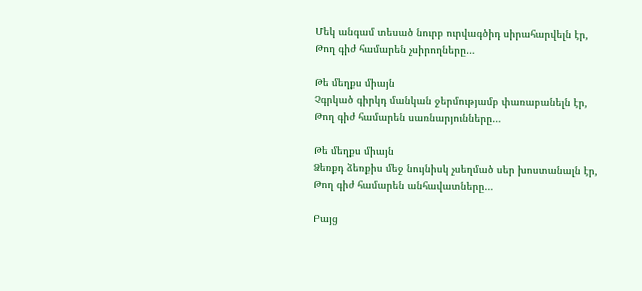Մեկ անգամ տեսած նուրբ ուրվագծիդ սիրահարվելն էր,
Թող գիժ համարեն չսիրողները…

Թե մեղքս միայն
Չգրկած գիրկդ մանկան ջերմությամբ փառաբանելն էր,
Թող գիժ համարեն սառնարյունները…

Թե մեղքս միայն
Ձեռքդ ձեռքիս մեջ նույնիսկ չսեղմած սեր խոստանալն էր,
Թող գիժ համարեն անհավատները…

Բայց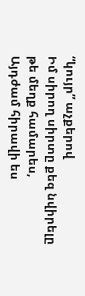“կույր” աչքերով
Իմ սիրող սիրտը քեզ նվիրելը թե մեղք համարես,
Այդժամ հիրավի ես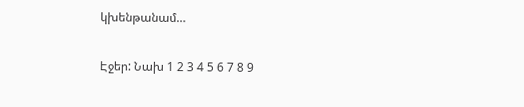կխենթանամ…

Էջեր: Նախ 1 2 3 4 5 6 7 8 9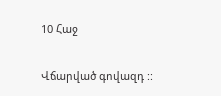10 Հաջ

Վճարված գովազդ ::